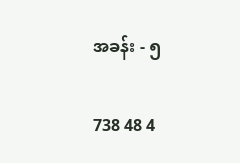အခန်း - ၅

738 48 4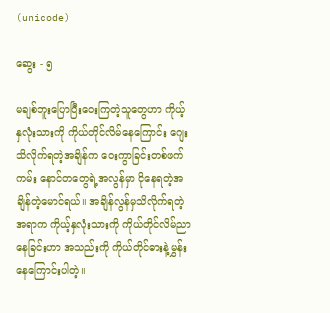(unicode)

ဆွေး - ၅

မချစ်ဘူးပြောပြီးဝေးကြတဲ့သူတွေဟာ ကိုယ့်နှလုံးသားကို ကိုယ်တိုင်လိမ်နေကြောင်း ဂျေးသိလိုက်ရတဲ့အချိန်က ဝေးကွာခြင်းတစ်ဖက်ကမ်း နောင်တတွေရဲ့အလွန်မှာ ငိုနေရတဲ့အချိန်တဲ့မောင်ရယ်။ အချိန်လွန်မှသိလိုက်ရတဲ့အရာက ကိုယ့်နှလုံးသားကို ကိုယ်တိုင်လိမ်ညာနေခြင်းဟာ အသည်းကို ကိုယ်တိုင်ဓားနဲ့မွှန်းနေကြောင်းပါတဲ့။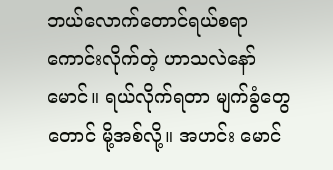ဘယ်လောက်တောင်ရယ်စရာကောင်းလိုက်တဲ့ ဟာသလဲနော်မောင်။ ရယ်လိုက်ရတာ မျက်ခွံတွေတောင် မို့အစ်လို့။ အဟင်း မောင်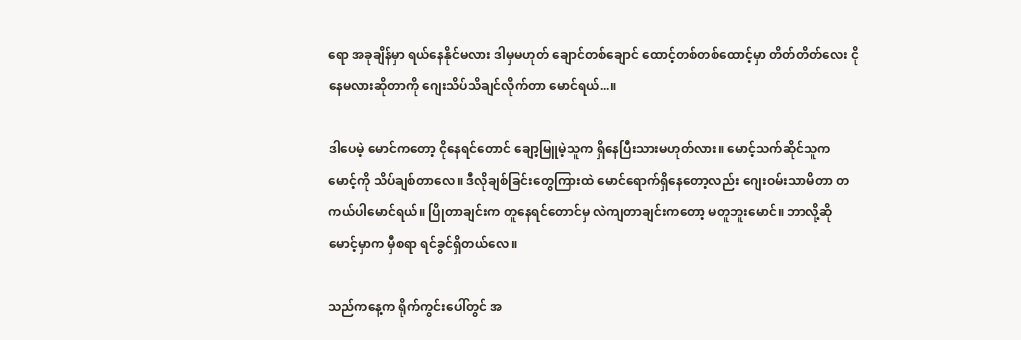ရော အခုချိန်မှာ ရယ်နေနိုင်မလား ဒါမှမဟုတ် ချောင်တစ်ချောင် ထောင့်တစ်တစ်ထောင့်မှာ တိတ်တိတ်လေး ငိုနေမလားဆိုတာကို ဂျေးသိပ်သိချင်လိုက်တာ မောင်ရယ်...။

ဒါပေမဲ့ မောင်ကတော့ ငိုနေရင်တောင် ချော့မြူမဲ့သူက ရှိနေပြီးသားမဟုတ်လား။ မောင့်သက်ဆိုင်သူက မောင့်ကို သိပ်ချစ်တာလေ။ ဒီလိုချစ်ခြင်းတွေကြားထဲ မောင်ရောက်ရှိနေတော့လည်း ဂျေးဝမ်းသာမိတာ တကယ်ပါမောင်ရယ်။ ပြိုတာချင်းက တူနေရင်တောင်မှ လဲကျတာချင်းကတော့ မတူဘူးမောင်။ ဘာလို့ဆို မောင့်မှာက မှီစရာ ရင်ခွင်ရှိတယ်လေ။

သည်ကနေ့က ရိုက်ကွင်းပေါ်တွင် အ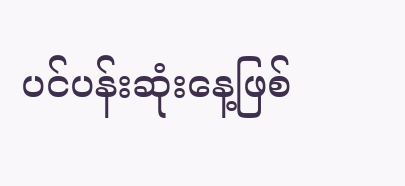ပင်ပန်းဆုံးနေ့ဖြစ်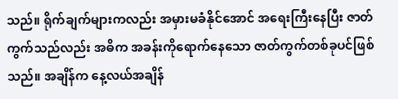သည်။ ရိုက်ချက်များကလည်း အမှားမခံနိုင်အောင် အရေးကြီးနေပြီး ဇာတ်ကွက်သည်လည်း အဓိက အခန်းကိုရောက်နေသော ဇာတ်ကွက်တစ်ခုပင်ဖြစ်သည်။ အချိန်က နေ့လယ်အချိန်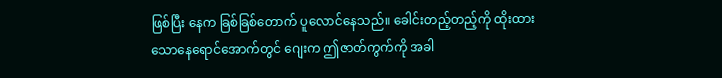ဖြစ်ပြီး နေက ခြစ်ခြစ်တောက် ပူလောင်နေသည်။ ခေါင်းတည့်တည့်ကို ထိုးထားသောနေရောင်အောက်တွင် ဂျေးက ဤဇာတ်ကွက်ကို အခါ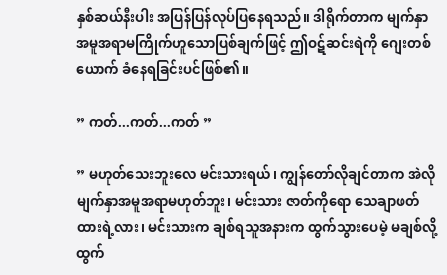နှစ်ဆယ်နီးပါး အပြန်ပြန်လုပ်ပြနေရသည်။ ဒါရိုက်တာက မျက်နှာအမူအရာမကြိုက်ဟူသောပြစ်ချက်ဖြင့် ဤဝဋ်ဆင်းရဲကို ဂျေးတစ်ယောက် ခံနေရခြင်းပင်ဖြစ်၏။

” ကတ်...ကတ်...ကတ် ”

” မဟုတ်သေးဘူးလေ မင်းသားရယ်၊ ကျွန်တော်လိုချင်တာက အဲလိုမျက်နှာအမူအရာမဟုတ်ဘူး၊ မင်းသား ဇာတ်ကိုရော သေချာဖတ်ထားရဲ့လား၊ မင်းသားက ချစ်ရသူအနားက ထွက်သွားပေမဲ့ မချစ်လို့ ထွက်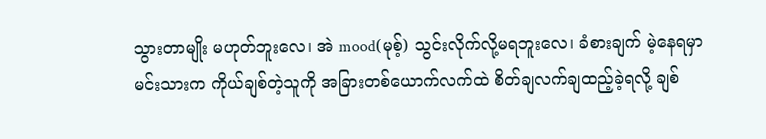သွားတာမျိုး မဟုတ်ဘူးလေ၊ အဲ mood(မုစ့်) သွင်းလိုက်လို့မရဘူးလေ၊ ခံစားချက် မဲ့နေရမှာ မင်းသားက ကိုယ်ချစ်တဲ့သူကို အခြားတစ်ယောက်လက်ထဲ စိတ်ချလက်ချထည့်ခဲ့ရလို့ ချစ်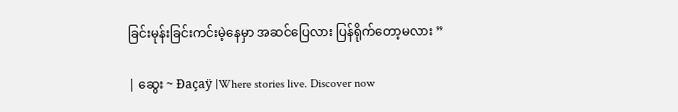ခြင်းမုန်းခြင်းကင်းမဲ့နေမှာ အဆင်ပြေလား ပြန်ရိုက်တော့မလား ”

| ဆွေး ~ Đaçaÿ |Where stories live. Discover now